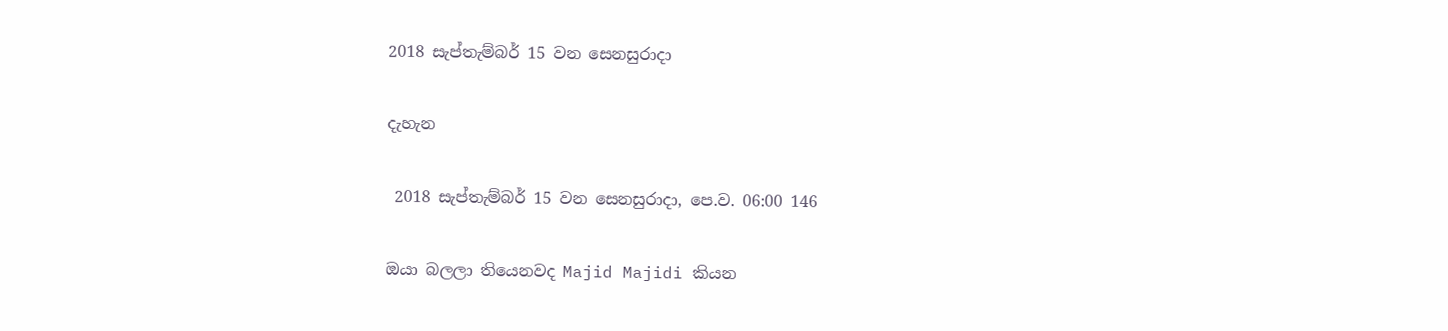2018 සැප්තැම්බර් 15 වන සෙනසුරාදා

දැහැන

 2018 සැප්තැම්බර් 15 වන සෙනසුරාදා, පෙ.ව. 06:00 146

ඔයා බලලා තියෙනවද Majid Majidi කියන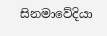සිනමාවේදියා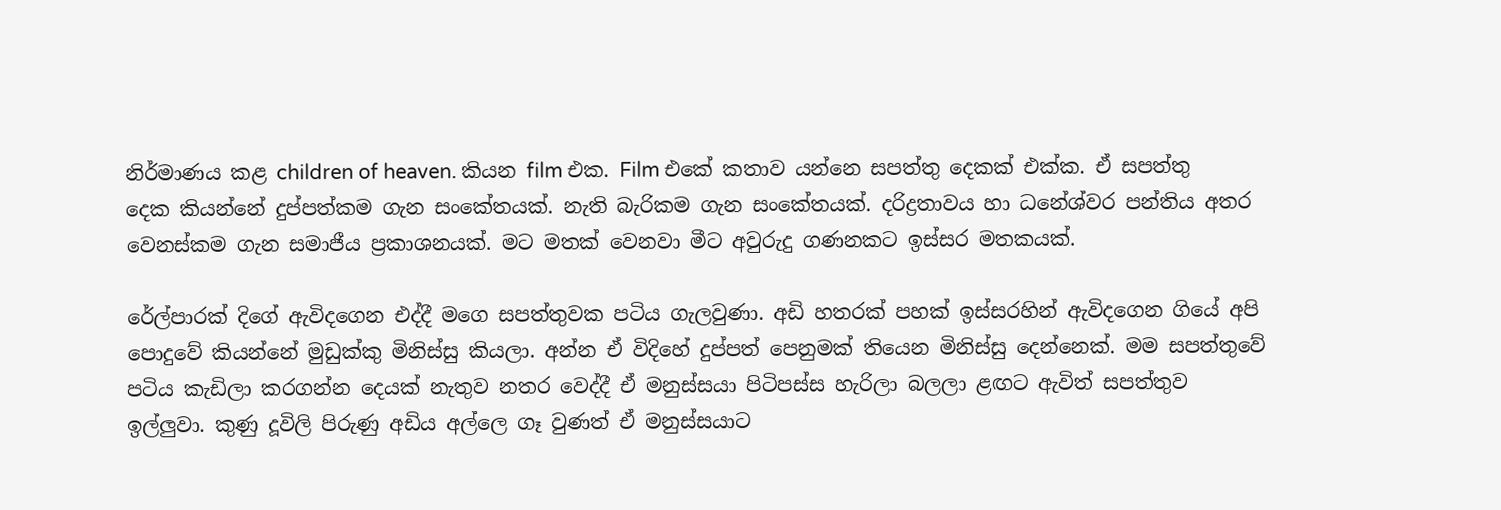නිර්මාණය කළ children of heaven. කියන film එක. Film එකේ කතාව යන්නෙ සපත්තු දෙකක් එක්ක. ඒ සපත්තු දෙක කියන්නේ දුප්පත්කම ගැන සංකේතයක්. නැති බැරිකම ගැන සංකේතයක්. දරිද්‍රතාවය හා ධනේශ්වර පන්තිය අතර වෙනස්කම ගැන සමාජීය ප්‍රකාශනයක්. මට මතක් වෙනවා මීට අවුරුදු ගණනකට ඉස්සර මතකයක්.

රේල්පාරක් දිගේ ඇවිදගෙන එද්දී මගෙ සපත්තුවක පටිය ගැලවුණා. අඩි හතරක් පහක් ඉස්සරහින් ඇවිදගෙන ගියේ අපි පොදුවේ කියන්නේ මුඩුක්කු මිනිස්සු කියලා. අන්න ඒ විදිහේ දුප්පත් පෙනුමක් තියෙන මිනිස්සු දෙන්නෙක්. මම සපත්තුවේ පටිය කැඩිලා කරගන්න දෙයක් නැතුව නතර වෙද්දී ඒ මනුස්සයා පිටිපස්ස හැරිලා බලලා ළඟට ඇවිත් සපත්තුව ඉල්ලුවා. කුණු දූවිලි පිරුණු අඩිය අල්ලෙ ගෑ වුණත් ඒ මනුස්සයාට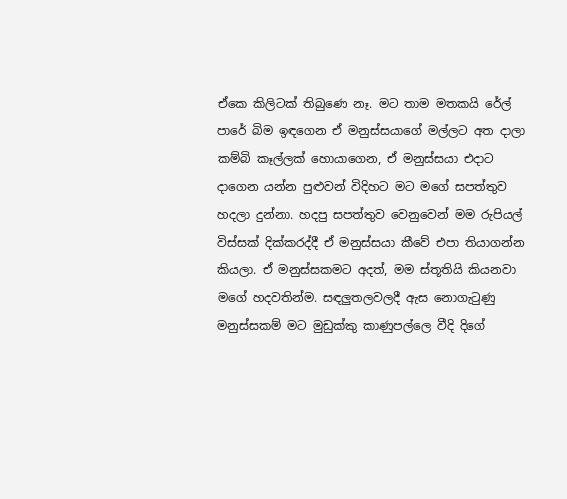ඒකෙ කිලිටක් තිබුණෙ නෑ. මට තාම මතකයි රේල් පාරේ බිම ඉඳගෙන ඒ මනුස්සයාගේ මල්ලට අත දාලා කම්බි කෑල්ලක් හොයාගෙන, ඒ මනුස්සයා එදාට දාගෙන යන්න පුළුවන් විදිහට මට මගේ සපත්තුව හදලා දුන්නා. හදපු සපත්තුව වෙනුවෙන් මම රුපියල් විස්සක් දික්කරද්දී ඒ මනුස්සයා කීවේ එපා තියාගන්න කියලා. ඒ මනුස්සකමට අදත්, මම ස්තූතියි කියනවා මගේ හදවතින්ම. සඳලුතලවලදී ඇස නොගැටුණු මනුස්සකම් මට මුඩුක්කු කාණුපල්ලෙ වීදි දිගේ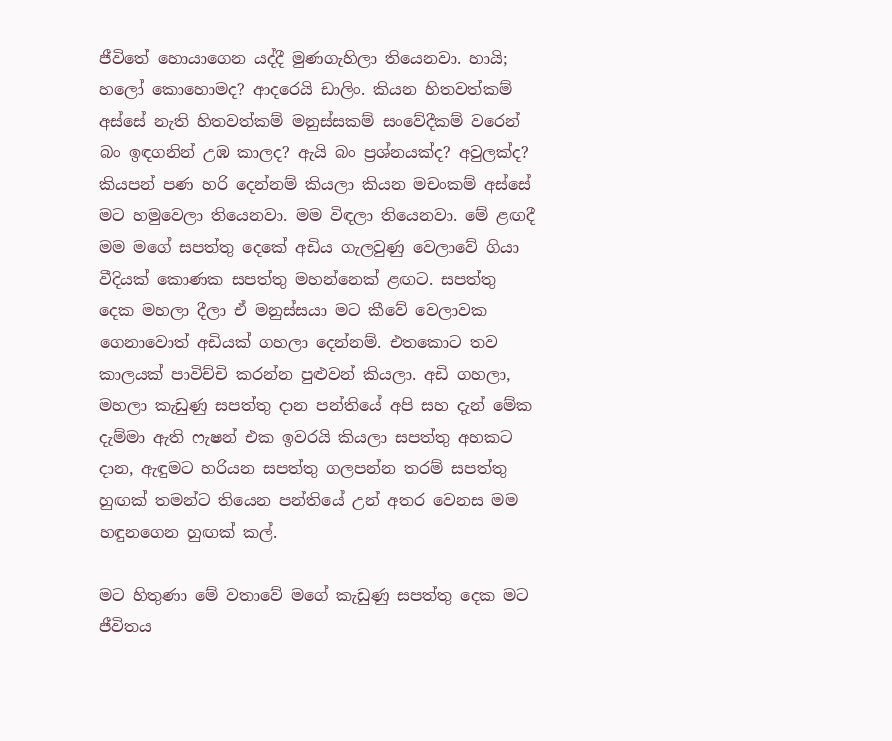ජීවිතේ හොයාගෙන යද්දී මුණගැහිලා තියෙනවා. හායි; හලෝ කොහොමද? ආදරෙයි ඩාලිං. කියන හිතවත්කම් අස්සේ නැති හිතවත්කම් මනුස්සකම් සංවේදීකම් වරෙන් බං ඉඳගනින් උඹ කාලද? ඇයි බං ප්‍රශ්නයක්ද? අවුලක්ද? කියපන් පණ හරි දෙන්නම් කියලා කියන මචංකම් අස්සේ මට හමුවෙලා තියෙනවා. මම විඳලා තියෙනවා. මේ ළඟදී මම මගේ සපත්තු දෙකේ අඩිය ගැලවුණු වෙලාවේ ගියා වීදියක් කොණක සපත්තු මහන්නෙක් ළඟට. සපත්තු දෙක මහලා දීලා ඒ මනුස්සයා මට කීවේ වෙලාවක ගෙනාවොත් අඩියක් ගහලා දෙන්නම්. එතකොට තව කාලයක් පාවිච්චි කරන්න පුළුවන් කියලා. අඩි ගහලා, මහලා කැඩුණු සපත්තු දාන පන්තියේ අපි සහ දැන් මේක දැම්මා ඇති ෆැෂන් එක ඉවරයි කියලා සපත්තු අහකට දාන, ඇඳුමට හරියන සපත්තු ගලපන්න තරම් සපත්තු හුඟක් තමන්ට තියෙන පන්තියේ උන් අතර වෙනස මම හඳුනගෙන හුඟක් කල්.

මට හිතුණා මේ වතාවේ මගේ කැඩුණු සපත්තු දෙක මට ජීවිතය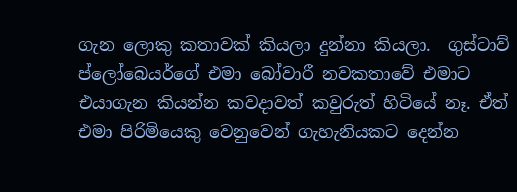ගැන ලොකු කතාවක් කියලා දුන්නා කියලා.  ගුස්ටාව් ප්ලෝබෙයර්ගේ එමා බෝවාරී නවකතාවේ එමාට එයාගැන කියන්න කවදාවත් කවුරුත් හිටියේ නෑ. ඒත් එමා පිරිමියෙකු වෙනුවෙන් ගැහැනියකට දෙන්න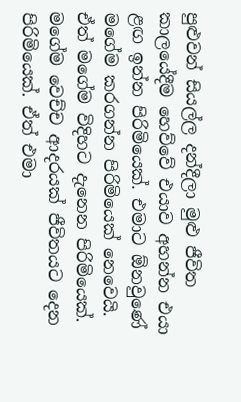පුළුවන් සියල්ල දන්දීලා මුළු ජීවිත කාලයේදීම හෙව්වේ එයාව අහන්න එයා ළඟ ඉන්න පිරිමියෙක්. එමාට ඕනවුණේ මගේම කරගන්න පිරිමියෙක් නෙවෙයි. ඒත් මගේම විදිහට දැනෙන පිරිමියෙක්. මගේම වෙච්ච ආදරයක් ජීවිතයට දෙන පිරිමියෙක්. ඒත් එමා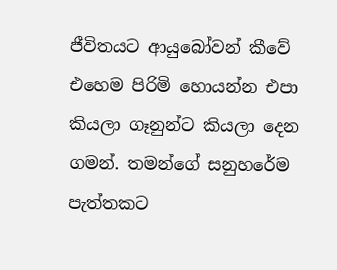ජීවිතයට ආයුබෝවන් කීවේ එහෙම පිරිමි හොයන්න එපා කියලා ගෑනුන්ට කියලා දෙන ගමන්. තමන්ගේ සනුහරේම පැත්තකට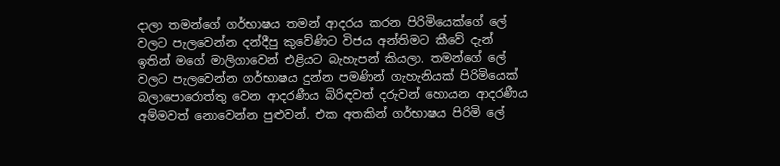දාලා තමන්ගේ ගර්භාෂය තමන් ආදරය කරන පිරිමියෙක්ගේ ලේ වලට පැලවෙන්න දන්දීපු කුවේණිට විජය අන්තිමට කීවේ දැන් ඉතින් මගේ මාලිගාවෙන් එළියට බැහැපන් කියලා. තමන්ගේ ලේ වලට පැලවෙන්න ගර්භාෂය දුන්න පමණින් ගැහැනියක් පිරිමියෙක් බලාපොරොත්තු වෙන ආදරණීය බිරිඳවත් දරුවන් හොයන ආදරණීය අම්මවත් නොවෙන්න පුළුවන්. එක අතකින් ගර්භාෂය පිරිමි ලේ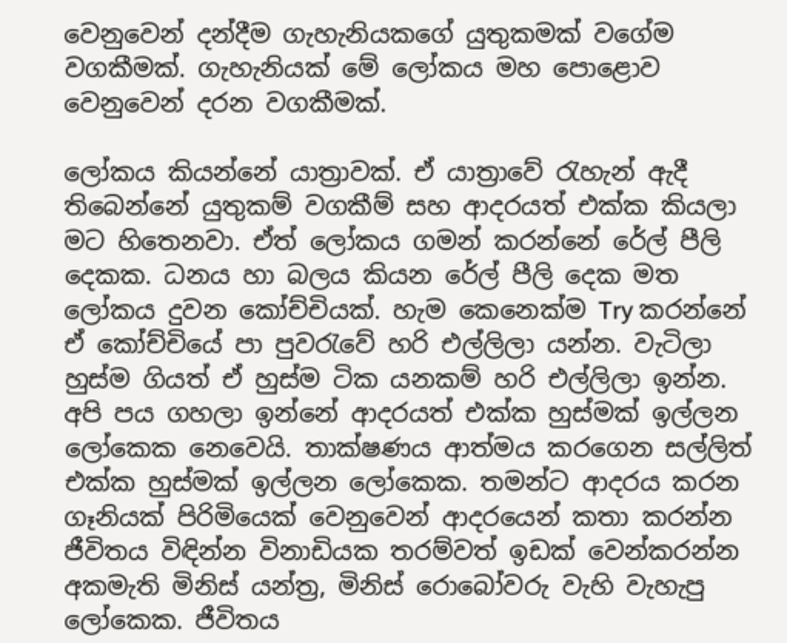වෙනුවෙන් දන්දීම ගැහැනියකගේ යුතුකමක් වගේම වගකීමක්. ගැහැනියක් මේ ලෝකය මහ පොළොව වෙනුවෙන් දරන වගකීමක්.

ලෝකය කියන්නේ යාත්‍රාවක්. ඒ යාත්‍රාවේ රැහැන් ඇදී තිබෙන්නේ යුතුකම් වගකීම් සහ ආදරයත් එක්ක කියලා මට හිතෙනවා. ඒත් ලෝකය ගමන් කරන්නේ රේල් පීලි දෙකක. ධනය හා බලය කියන රේල් පීලි දෙක මත ලෝකය දුවන කෝච්චියක්. හැම කෙනෙක්ම Try කරන්නේ ඒ කෝච්චියේ පා පුවරැවේ හරි එල්ලිලා යන්න. වැටිලා හුස්ම ගියත් ඒ හුස්ම ටික යනකම් හරි එල්ලිලා ඉන්න. අපි පය ගහලා ඉන්නේ ආදරයත් එක්ක හුස්මක් ඉල්ලන ලෝකෙක නෙවෙයි. තාක්ෂණය ආත්මය කරගෙන සල්ලිත් එක්ක හුස්මක් ඉල්ලන ලෝකෙක. තමන්ට ආදරය කරන ගෑනියක් පිරිමියෙක් වෙනුවෙන් ආදරයෙන් කතා කරන්න ජීවිතය විඳින්න විනාඩියක තරම්වත් ඉඩක් වෙන්කරන්න අකමැති මිනිස් යන්ත්‍ර, මිනිස් රොබෝවරු වැහි වැහැපු ලෝකෙක. ජීවිතය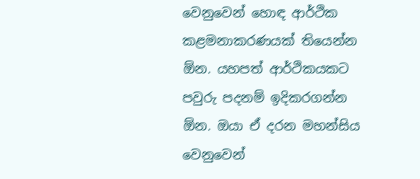වෙනුවෙන් හොඳ ආර්ථික කළමනාකරණයක් තියෙන්න ඕන. යහපත් ආර්ථිකයකට පවුරු පදනම් ඉදිකරගන්න ඕන. ඔයා ඒ දරන මහන්සිය වෙනුවෙන්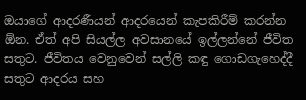ඔයාගේ ආදරණීයන් ආදරයෙන් කැපකිරීම් කරන්න ඕන. ඒත් අපි සියල්ල අවසානයේ ඉල්ලන්නේ ජීවිත සතුට. ජීවිතය වෙනුවෙන් සල්ලි කඳු ගොඩගැහෙද්දී සතුට ආදරය සහ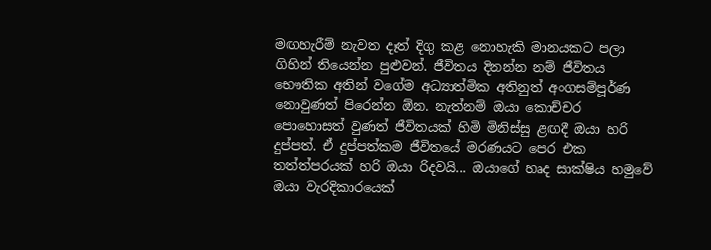මඟහැරීම් නැවත දෑත් දිගු කළ නොහැකි මානයකට පලා ගිහින් තියෙන්න පුළුවන්. ජීවිතය දිනන්න නම් ජීවිතය භෞතික අතින් වගේම අධ්‍යාත්මික අතිනුත් අංගසම්පූර්ණ නොවුණත් පිරෙන්න ඕන. නැත්නම් ඔයා කොච්චර පොහොසත් වුණත් ජීවිතයක් හිමි මිනිස්සු ළඟදී ඔයා හරි දුප්පත්. ඒ දුප්පත්කම ජීවිතයේ මරණයට පෙර එක තත්ත්පරයක් හරි ඔයා රිදවයි... ඔයාගේ හෘද සාක්ෂිය හමුවේ ඔයා වැරදිකාරයෙක්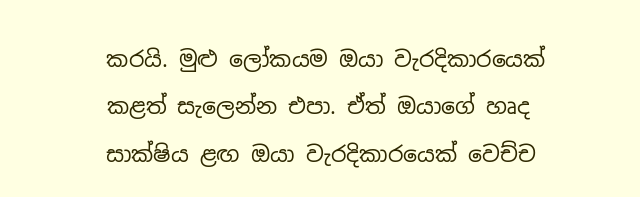කරයි. මුළු ලෝකයම ඔයා වැරදිකාරයෙක් කළත් සැලෙන්න එපා. ඒත් ඔයාගේ හෘද සාක්ෂිය ළඟ ඔයා වැරදිකාරයෙක් වෙච්ච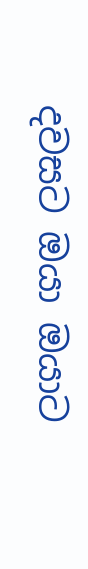දවසට ඔයා ඔයාට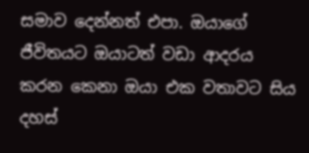සමාව දෙන්නත් එපා. ඔයාගේ ජීවිතයට ඔයාටත් වඩා ආදරය කරන කෙනා ඔයා එක වතාවට සිය දහස්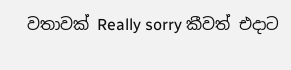වතාවක් Really sorry කීවත් එදාට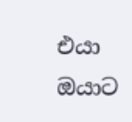එයා ඔයාට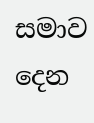සමාව දෙන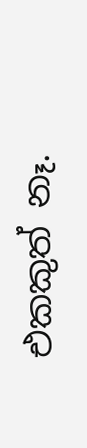එකකුත් නෑ.